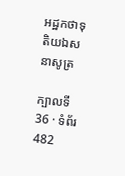អដ្ឋកថាទុតិយឯសនាសូត្រ

ក្បាលទី 36 · ទំព័រ 482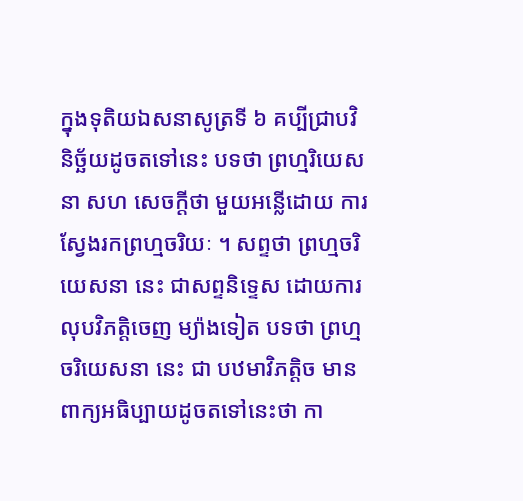ក្នុងទុតិយឯសនាសូត្រទី ៦ គប្បីជ្រាបវិនិច្ឆ័យដូចតទៅនេះ បទថា ព្រហ្មរិយេសនា សហ សេចក្តីថា មួយអន្លើដោយ ការស្វែងរកព្រហ្មចរិយៈ ។ សព្ទថា ព្រហ្មចរិយេសនា នេះ ជាសព្ទនិទ្ទេស ដោយការលុបវិភត្តិចេញ ម្យ៉ាងទៀត បទថា ព្រហ្មចរិយេសនា នេះ ជា បឋមាវិភត្តិច មានពាក្យអធិប្បាយដូចតទៅនេះថា កា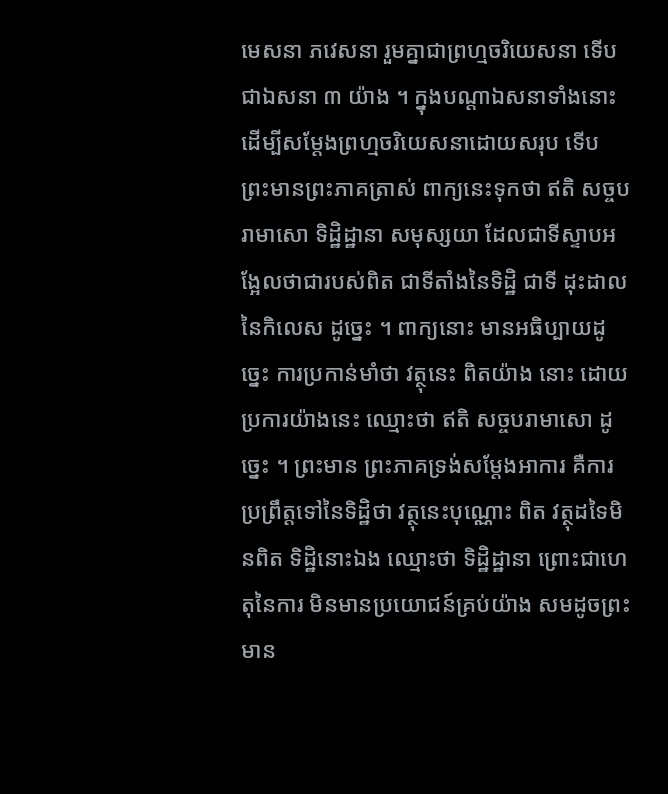មេសនា ភវេសនា រួមគ្នាជាព្រហ្មចរិយេសនា ទើបជាឯសនា ៣ យ៉ាង ។ ក្នុងបណ្តាឯសនាទាំងនោះ ដើម្បីសម្តែងព្រហ្មចរិយេសនាដោយសរុប ទើប ព្រះមានព្រះភាគត្រាស់ ពាក្យនេះទុកថា ឥតិ សច្ចបរាមាសោ ទិដ្ឋិដ្ឋានា សមុស្សយា ដែលជាទីស្ទាបអង្អែលថាជារបស់ពិត ជាទីតាំងនៃទិដ្ឋិ ជាទី ដុះដាលនៃកិលេស ដូច្នេះ ។ ពាក្យនោះ មានអធិប្បាយដូច្នេះ ការប្រកាន់មាំថា វត្ថុនេះ ពិតយ៉ាង នោះ ដោយប្រការយ៉ាងនេះ ឈ្មោះថា ឥតិ សច្ចបរាមាសោ ដូច្នេះ ។ ព្រះមាន ព្រះភាគទ្រង់សម្តែងអាការ គឺការប្រព្រឹត្តទៅនៃទិដ្ឋិថា វត្ថុនេះបុណ្ណោះ ពិត វត្ថុដទៃមិនពិត ទិដ្ឋិនោះឯង ឈ្មោះថា ទិដ្ឋិដ្ឋានា ព្រោះជាហេតុនៃការ មិនមានប្រយោជន៍គ្រប់យ៉ាង សមដូចព្រះមាន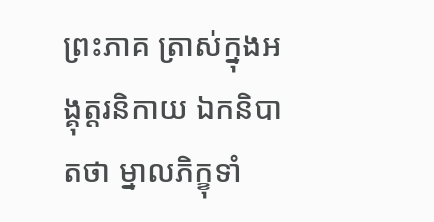ព្រះភាគ ត្រាស់ក្នុងអង្គុត្តរនិកាយ ឯកនិបាតថា ម្នាលភិក្ខុទាំ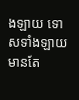ងឡាយ ទោសទាំងឡាយ មានតែ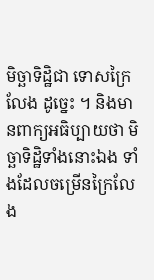មិច្ឆាទិដ្ឋិជា ទោសក្រៃលែង ដូច្នេះ ។ និងមានពាក្យអធិប្បាយថា មិច្ឆាទិដ្ឋិទាំងនោះឯង ទាំងដែលចម្រើនក្រៃលែង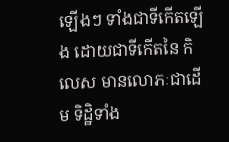ឡើងៗ ទាំងជាទីកើតឡើង ដោយជាទីកើតនៃ កិលេស មានលោភៈជាដើម ទិដ្ឋិទាំង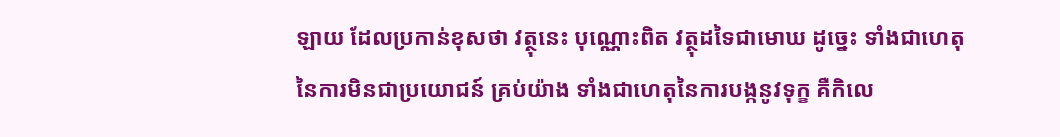ឡាយ ដែលប្រកាន់ខុសថា វត្ថុនេះ បុណ្ណោះពិត វត្ថុដទៃជាមោឃ ដូច្នេះ ទាំងជាហេតុនៃការមិនជាប្រយោជន៍ គ្រប់យ៉ាង ទាំងជាហេតុនៃការបង្កនូវទុក្ខ គឺកិលេ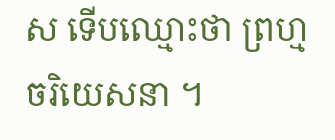ស ទើបឈ្មោះថា ព្រហ្មចរិយេសនា ។